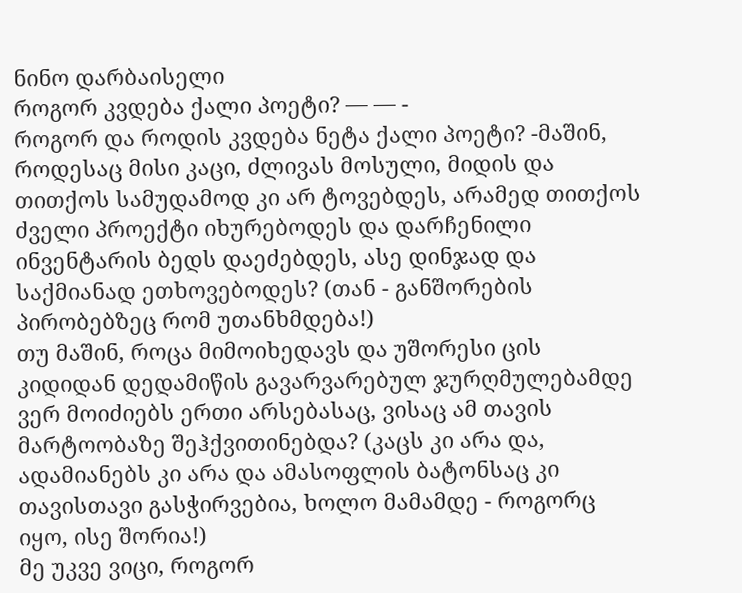ნინო დარბაისელი
როგორ კვდება ქალი პოეტი? — — -
როგორ და როდის კვდება ნეტა ქალი პოეტი? -მაშინ, როდესაც მისი კაცი, ძლივას მოსული, მიდის და თითქოს სამუდამოდ კი არ ტოვებდეს, არამედ თითქოს ძველი პროექტი იხურებოდეს და დარჩენილი ინვენტარის ბედს დაეძებდეს, ასე დინჯად და საქმიანად ეთხოვებოდეს? (თან - განშორების პირობებზეც რომ უთანხმდება!)
თუ მაშინ, როცა მიმოიხედავს და უშორესი ცის კიდიდან დედამიწის გავარვარებულ ჯურღმულებამდე ვერ მოიძიებს ერთი არსებასაც, ვისაც ამ თავის მარტოობაზე შეჰქვითინებდა? (კაცს კი არა და, ადამიანებს კი არა და ამასოფლის ბატონსაც კი თავისთავი გასჭირვებია, ხოლო მამამდე - როგორც იყო, ისე შორია!)
მე უკვე ვიცი, როგორ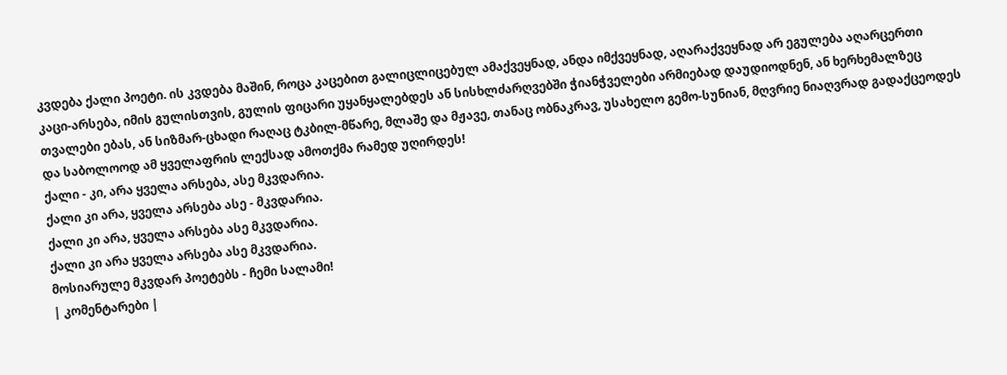კვდება ქალი პოეტი. ის კვდება მაშინ, როცა კაცებით გალიცლიცებულ ამაქვეყნად, ანდა იმქვეყნად, აღარაქვეყნად არ ეგულება აღარცერთი კაცი-არსება, იმის გულისთვის, გულის ფიცარი უყანყალებდეს ან სისხლძარღვებში ჭიანჭველები არმიებად დაუდიოდნენ, ან ხერხემალზეც თვალები ებას, ან სიზმარ-ცხადი რაღაც ტკბილ-მწარე, მლაშე და მჟავე, თანაც ობნაკრავ, უსახელო გემო-სუნიან, მღვრიე ნიაღვრად გადაქცეოდეს და საბოლოოდ ამ ყველაფრის ლექსად ამოთქმა რამედ უღირდეს!
ქალი - კი, არა ყველა არსება, ასე მკვდარია.
ქალი კი არა, ყველა არსება ასე - მკვდარია.
ქალი კი არა, ყველა არსება ასე მკვდარია.
ქალი კი არა ყველა არსება ასე მკვდარია.
მოსიარულე მკვდარ პოეტებს - ჩემი სალამი!
| კომენტარები |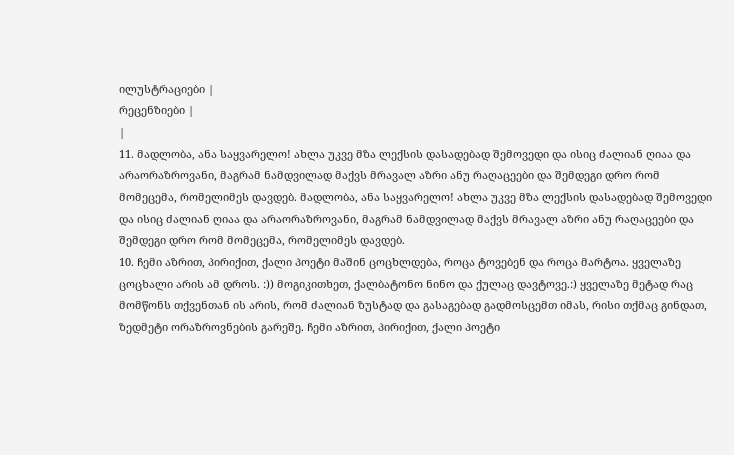ილუსტრაციები |
რეცენზიები |
|
11. მადლობა, ანა საყვარელო! ახლა უკვე მზა ლექსის დასადებად შემოვედი და ისიც ძალიან ღიაა და არაორაზროვანი, მაგრამ ნამდვილად მაქვს მრავალ აზრი ანუ რაღაცეები და შემდეგი დრო რომ მომეცემა, რომელიმეს დავდებ. მადლობა, ანა საყვარელო! ახლა უკვე მზა ლექსის დასადებად შემოვედი და ისიც ძალიან ღიაა და არაორაზროვანი, მაგრამ ნამდვილად მაქვს მრავალ აზრი ანუ რაღაცეები და შემდეგი დრო რომ მომეცემა, რომელიმეს დავდებ.
10. ჩემი აზრით, პირიქით, ქალი პოეტი მაშინ ცოცხლდება, როცა ტოვებენ და როცა მარტოა. ყველაზე ცოცხალი არის ამ დროს. :)) მოგიკითხეთ, ქალბატონო ნინო და ქულაც დავტოვე.:) ყველაზე მეტად რაც მომწონს თქვენთან ის არის, რომ ძალიან ზუსტად და გასაგებად გადმოსცემთ იმას, რისი თქმაც გინდათ, ზედმეტი ორაზროვნების გარეშე. ჩემი აზრით, პირიქით, ქალი პოეტი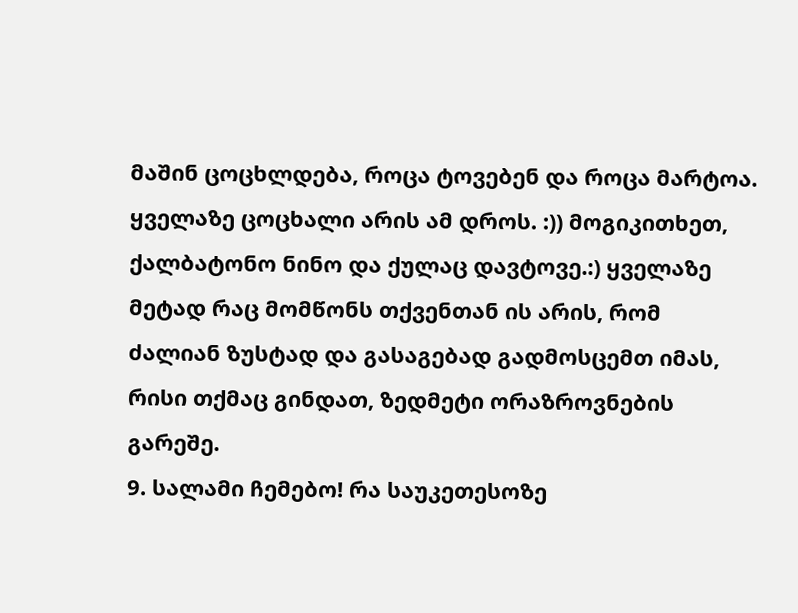მაშინ ცოცხლდება, როცა ტოვებენ და როცა მარტოა. ყველაზე ცოცხალი არის ამ დროს. :)) მოგიკითხეთ, ქალბატონო ნინო და ქულაც დავტოვე.:) ყველაზე მეტად რაც მომწონს თქვენთან ის არის, რომ ძალიან ზუსტად და გასაგებად გადმოსცემთ იმას, რისი თქმაც გინდათ, ზედმეტი ორაზროვნების გარეშე.
9. სალამი ჩემებო! რა საუკეთესოზე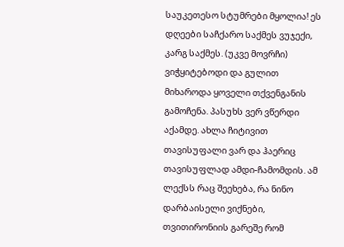საუკეთესო სტუმრები მყოლია! ეს დღეები საჩქარო საქმეს ვუჯექი, კარგ საქმეს. (უკვე მოვრჩი) ვიჭყიტებოდი და გულით მიხაროდა ყოველი თქვენგანის გამოჩენა. პასუხს ვერ ვწერდი აქამდე. ახლა ჩიტივით თავისუფალი ვარ და ჰაერიც თავისუფლად ამდი-ჩამომდის. ამ ლექსს რაც შეეხება, რა ნინო დარბაისელი ვიქნები, თვითირონიის გარეშე რომ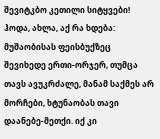შევიტკბო კეთილი სიტყვები! ჰოდა, ახლა, აქ რა ხდება:
მუშაობისას ფეისბუქზეც შევიხედე ერთი-ორჯერ, თუმცა თავს ავუკრძალე, მანამ საქმეს არ მორჩები, ხტუნაობას თავი დაანებე-მეთქი. იქ კი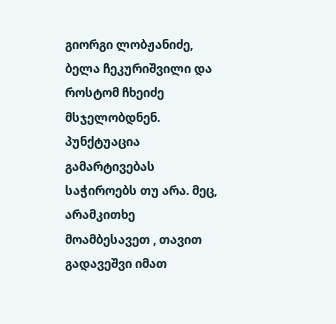გიორგი ლობჟანიძე, ბელა ჩეკურიშვილი და როსტომ ჩხეიძე მსჯელობდნენ. პუნქტუაცია გამარტივებას საჭიროებს თუ არა. მეც, არამკითხე მოამბესავეთ , თავით გადავეშვი იმათ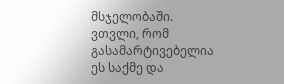მსჯელობაში. ვთვლი, რომ გასამარტივებელია ეს საქმე და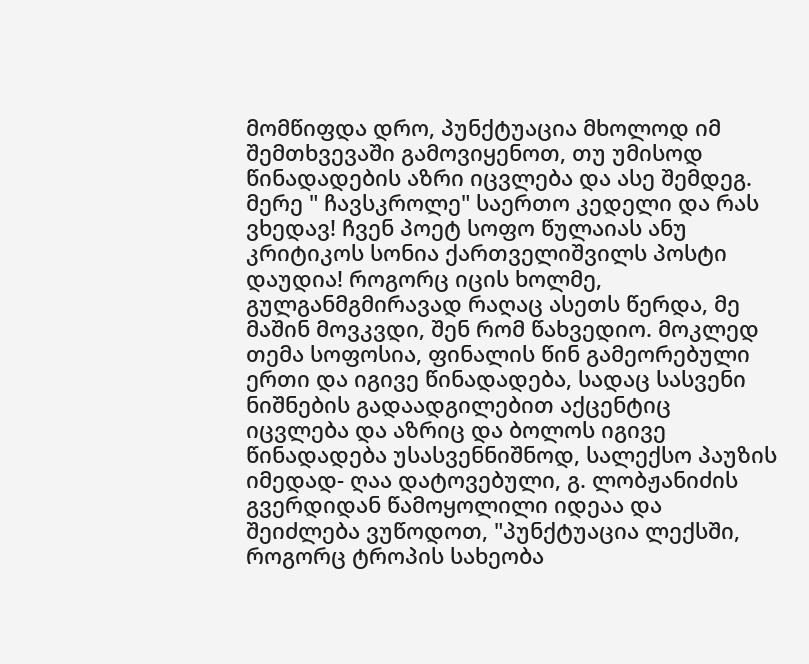მომწიფდა დრო, პუნქტუაცია მხოლოდ იმ შემთხვევაში გამოვიყენოთ, თუ უმისოდ წინადადების აზრი იცვლება და ასე შემდეგ. მერე " ჩავსკროლე" საერთო კედელი და რას ვხედავ! ჩვენ პოეტ სოფო წულაიას ანუ კრიტიკოს სონია ქართველიშვილს პოსტი დაუდია! როგორც იცის ხოლმე, გულგანმგმირავად რაღაც ასეთს წერდა, მე მაშინ მოვკვდი, შენ რომ წახვედიო. მოკლედ თემა სოფოსია, ფინალის წინ გამეორებული ერთი და იგივე წინადადება, სადაც სასვენი ნიშნების გადაადგილებით აქცენტიც იცვლება და აზრიც და ბოლოს იგივე წინადადება უსასვენნიშნოდ, სალექსო პაუზის იმედად- ღაა დატოვებული, გ. ლობჟანიძის გვერდიდან წამოყოლილი იდეაა და შეიძლება ვუწოდოთ, "პუნქტუაცია ლექსში, როგორც ტროპის სახეობა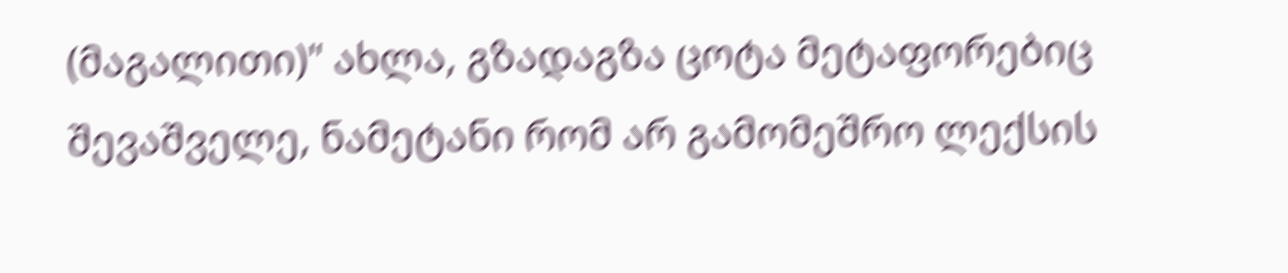(მაგალითი)" ახლა, გზადაგზა ცოტა მეტაფორებიც შევაშველე, ნამეტანი რომ არ გამომეშრო ლექსის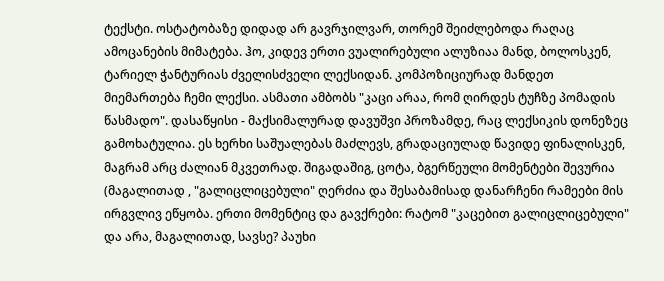ტექსტი. ოსტატობაზე დიდად არ გავრჯილვარ, თორემ შეიძლებოდა რაღაც ამოცანების მიმატება. ჰო, კიდევ ერთი ვუალირებული ალუზიაა მანდ, ბოლოსკენ, ტარიელ ჭანტურიას ძველისძველი ლექსიდან. კომპოზიციურად მანდეთ მიემართება ჩემი ლექსი. ასმათი ამბობს "კაცი არაა, რომ ღირდეს ტუჩზე პომადის წასმადო". დასაწყისი - მაქსიმალურად დავუშვი პროზამდე, რაც ლექსიკის დონეზეც გამოხატულია. ეს ხერხი საშუალებას მაძლევს, გრადაციულად წავიდე ფინალისკენ, მაგრამ არც ძალიან მკვეთრად. შიგადაშიგ, ცოტა, ბგერწეული მომენტები შევურია (მაგალითად , "გალიცლიცებული" ღერძია და შესაბამისად დანარჩენი რამეები მის ირგვლივ ეწყობა. ერთი მომენტიც და გავქრები: რატომ "კაცებით გალიცლიცებული" და არა, მაგალითად, სავსე? პაუხი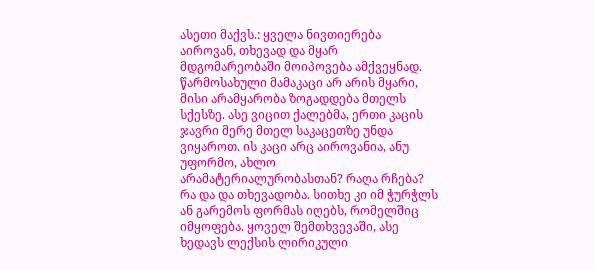ასეთი მაქვს.: ყველა ნივთიერება აიროვან, თხევად და მყარ მდგომარეობაში მოიპოვება ამქვეყნად. წარმოსახული მამაკაცი არ არის მყარი, მისი არამყარობა ზოგადდება მთელს სქესზე. ასე ვიცით ქალებმა, ერთი კაცის ჯავრი მერე მთელ საკაცეთზე უნდა ვიყაროთ. ის კაცი არც აიროვანია, ანუ უფორმო, ახლო არამატერიალურობასთან? რაღა რჩება? რა და და თხევადობა. სითხე კი იმ ჭურჭლს ან გარემოს ფორმას იღებს, რომელშიც იმყოფება. ყოველ შემთხვევაში, ასე ხედავს ლექსის ლირიკული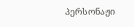პერსონაჟი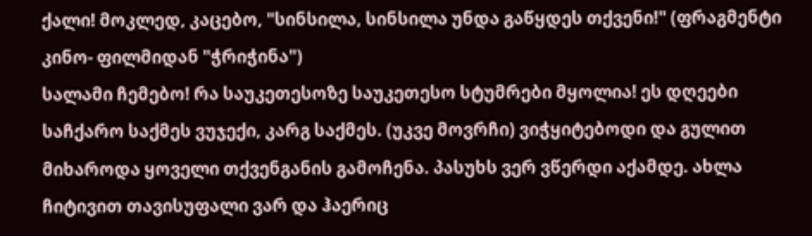ქალი! მოკლედ, კაცებო, "სინსილა, სინსილა უნდა გაწყდეს თქვენი!" (ფრაგმენტი კინო- ფილმიდან "ჭრიჭინა")
სალამი ჩემებო! რა საუკეთესოზე საუკეთესო სტუმრები მყოლია! ეს დღეები საჩქარო საქმეს ვუჯექი, კარგ საქმეს. (უკვე მოვრჩი) ვიჭყიტებოდი და გულით მიხაროდა ყოველი თქვენგანის გამოჩენა. პასუხს ვერ ვწერდი აქამდე. ახლა ჩიტივით თავისუფალი ვარ და ჰაერიც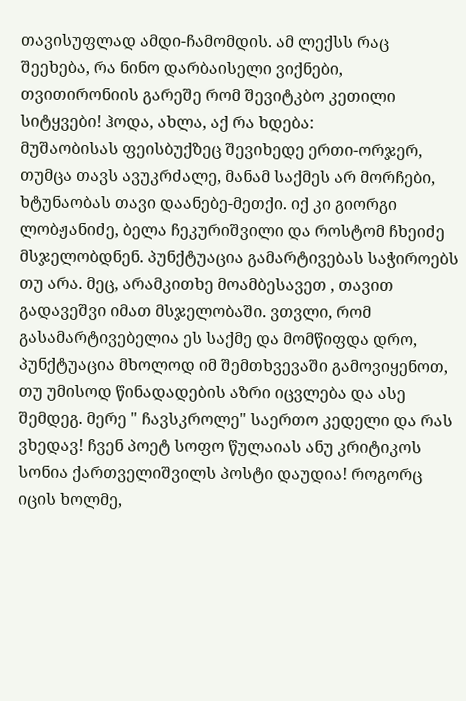თავისუფლად ამდი-ჩამომდის. ამ ლექსს რაც შეეხება, რა ნინო დარბაისელი ვიქნები, თვითირონიის გარეშე რომ შევიტკბო კეთილი სიტყვები! ჰოდა, ახლა, აქ რა ხდება:
მუშაობისას ფეისბუქზეც შევიხედე ერთი-ორჯერ, თუმცა თავს ავუკრძალე, მანამ საქმეს არ მორჩები, ხტუნაობას თავი დაანებე-მეთქი. იქ კი გიორგი ლობჟანიძე, ბელა ჩეკურიშვილი და როსტომ ჩხეიძე მსჯელობდნენ. პუნქტუაცია გამარტივებას საჭიროებს თუ არა. მეც, არამკითხე მოამბესავეთ , თავით გადავეშვი იმათ მსჯელობაში. ვთვლი, რომ გასამარტივებელია ეს საქმე და მომწიფდა დრო, პუნქტუაცია მხოლოდ იმ შემთხვევაში გამოვიყენოთ, თუ უმისოდ წინადადების აზრი იცვლება და ასე შემდეგ. მერე " ჩავსკროლე" საერთო კედელი და რას ვხედავ! ჩვენ პოეტ სოფო წულაიას ანუ კრიტიკოს სონია ქართველიშვილს პოსტი დაუდია! როგორც იცის ხოლმე,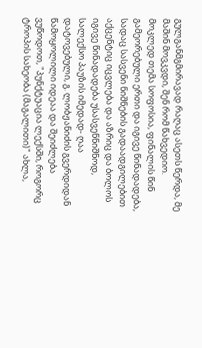გულგანმგმირავად რაღაც ასეთს წერდა, მე მაშინ მოვკვდი, შენ რომ წახვედიო. მოკლედ თემა სოფოსია, ფინალის წინ გამეორებული ერთი და იგივე წინადადება, სადაც სასვენი ნიშნების გადაადგილებით აქცენტიც იცვლება და აზრიც და ბოლოს იგივე წინადადება უსასვენნიშნოდ, სალექსო პაუზის იმედად- ღაა დატოვებული, გ. ლობჟანიძის გვერდიდან წამოყოლილი იდეაა და შეიძლება ვუწოდოთ, "პუნქტუაცია ლექსში, როგორც ტროპის სახეობა (მაგალითი)" ახლა,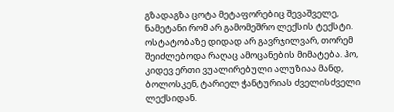გზადაგზა ცოტა მეტაფორებიც შევაშველე, ნამეტანი რომ არ გამომეშრო ლექსის ტექსტი. ოსტატობაზე დიდად არ გავრჯილვარ, თორემ შეიძლებოდა რაღაც ამოცანების მიმატება. ჰო, კიდევ ერთი ვუალირებული ალუზიაა მანდ, ბოლოსკენ, ტარიელ ჭანტურიას ძველისძველი ლექსიდან.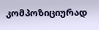კომპოზიციურად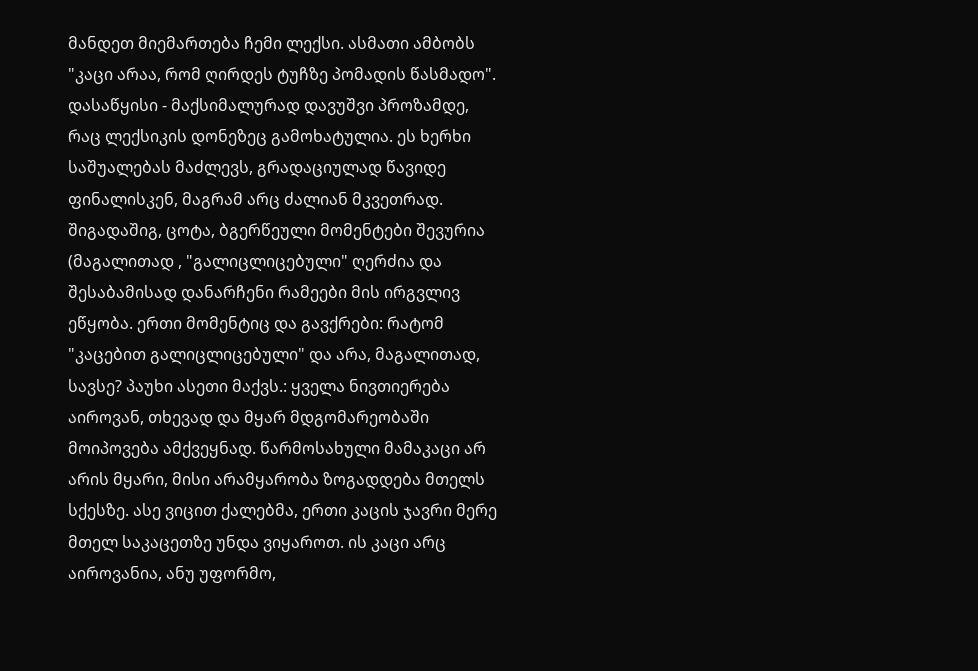მანდეთ მიემართება ჩემი ლექსი. ასმათი ამბობს "კაცი არაა, რომ ღირდეს ტუჩზე პომადის წასმადო". დასაწყისი - მაქსიმალურად დავუშვი პროზამდე, რაც ლექსიკის დონეზეც გამოხატულია. ეს ხერხი საშუალებას მაძლევს, გრადაციულად წავიდე ფინალისკენ, მაგრამ არც ძალიან მკვეთრად. შიგადაშიგ, ცოტა, ბგერწეული მომენტები შევურია (მაგალითად , "გალიცლიცებული" ღერძია და შესაბამისად დანარჩენი რამეები მის ირგვლივ ეწყობა. ერთი მომენტიც და გავქრები: რატომ "კაცებით გალიცლიცებული" და არა, მაგალითად, სავსე? პაუხი ასეთი მაქვს.: ყველა ნივთიერება აიროვან, თხევად და მყარ მდგომარეობაში მოიპოვება ამქვეყნად. წარმოსახული მამაკაცი არ არის მყარი, მისი არამყარობა ზოგადდება მთელს სქესზე. ასე ვიცით ქალებმა, ერთი კაცის ჯავრი მერე მთელ საკაცეთზე უნდა ვიყაროთ. ის კაცი არც აიროვანია, ანუ უფორმო,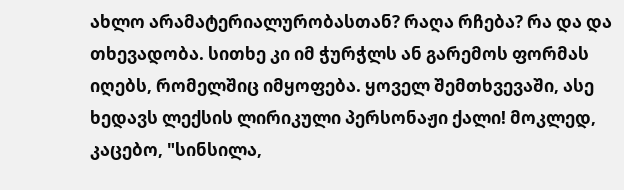ახლო არამატერიალურობასთან? რაღა რჩება? რა და და თხევადობა. სითხე კი იმ ჭურჭლს ან გარემოს ფორმას იღებს, რომელშიც იმყოფება. ყოველ შემთხვევაში, ასე ხედავს ლექსის ლირიკული პერსონაჟი ქალი! მოკლედ, კაცებო, "სინსილა,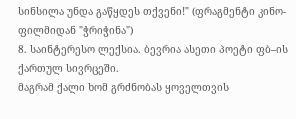სინსილა უნდა გაწყდეს თქვენი!" (ფრაგმენტი კინო- ფილმიდან "ჭრიჭინა")
8. საინტერესო ლექსია. ბევრია ასეთი პოეტი ფბ–ის ქართულ სივრცეში.
მაგრამ ქალი ხომ გრძნობას ყოველთვის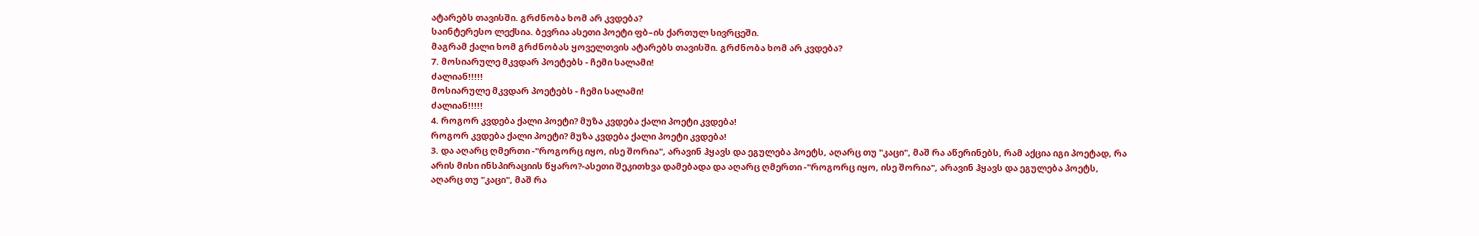ატარებს თავისში. გრძნობა ხომ არ კვდება?
საინტერესო ლექსია. ბევრია ასეთი პოეტი ფბ–ის ქართულ სივრცეში.
მაგრამ ქალი ხომ გრძნობას ყოველთვის ატარებს თავისში. გრძნობა ხომ არ კვდება?
7. მოსიარულე მკვდარ პოეტებს - ჩემი სალამი!
ძალიან!!!!!
მოსიარულე მკვდარ პოეტებს - ჩემი სალამი!
ძალიან!!!!!
4. როგორ კვდება ქალი პოეტი? მუზა კვდება ქალი პოეტი კვდება!
როგორ კვდება ქალი პოეტი? მუზა კვდება ქალი პოეტი კვდება!
3. და აღარც ღმერთი -"როგორც იყო, ისე შორია", არავინ ჰყავს და ეგულება პოეტს, აღარც თუ "კაცი", მაშ რა აწერინებს, რამ აქცია იგი პოეტად, რა არის მისი ინსპირაციის წყარო?-ასეთი შეკითხვა დამებადა და აღარც ღმერთი -"როგორც იყო, ისე შორია", არავინ ჰყავს და ეგულება პოეტს, აღარც თუ "კაცი", მაშ რა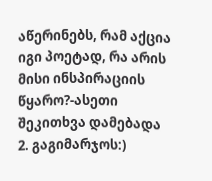აწერინებს, რამ აქცია იგი პოეტად, რა არის მისი ინსპირაციის წყარო?-ასეთი შეკითხვა დამებადა
2. გაგიმარჯოს:)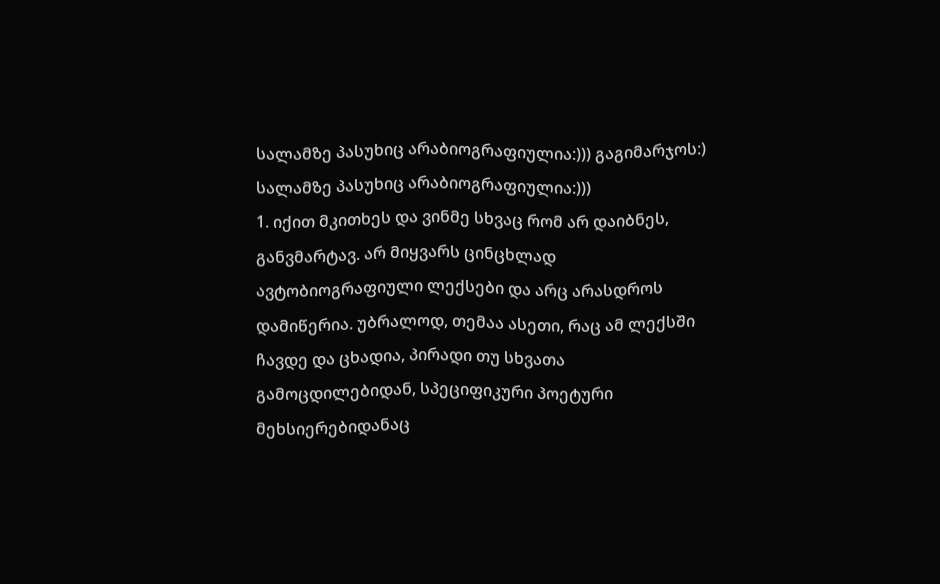სალამზე პასუხიც არაბიოგრაფიულია:))) გაგიმარჯოს:) სალამზე პასუხიც არაბიოგრაფიულია:)))
1. იქით მკითხეს და ვინმე სხვაც რომ არ დაიბნეს, განვმარტავ. არ მიყვარს ცინცხლად ავტობიოგრაფიული ლექსები და არც არასდროს დამიწერია. უბრალოდ, თემაა ასეთი, რაც ამ ლექსში ჩავდე და ცხადია, პირადი თუ სხვათა გამოცდილებიდან, სპეციფიკური პოეტური მეხსიერებიდანაც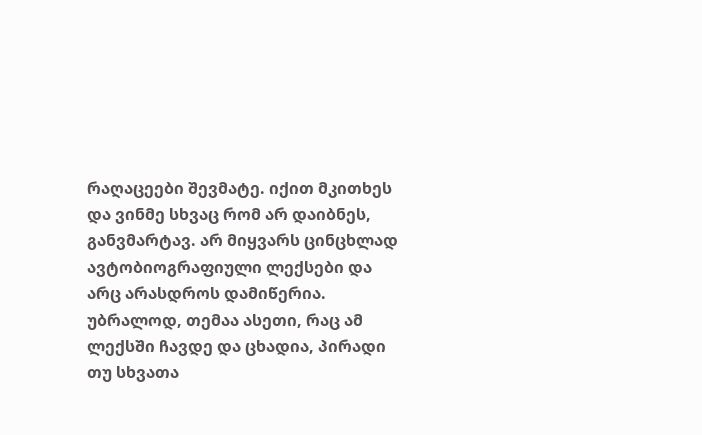რაღაცეები შევმატე. იქით მკითხეს და ვინმე სხვაც რომ არ დაიბნეს, განვმარტავ. არ მიყვარს ცინცხლად ავტობიოგრაფიული ლექსები და არც არასდროს დამიწერია. უბრალოდ, თემაა ასეთი, რაც ამ ლექსში ჩავდე და ცხადია, პირადი თუ სხვათა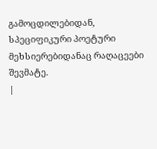გამოცდილებიდან, სპეციფიკური პოეტური მეხსიერებიდანაც რაღაცეები შევმატე.
|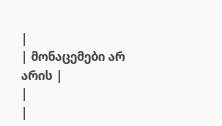|
| მონაცემები არ არის |
|
|